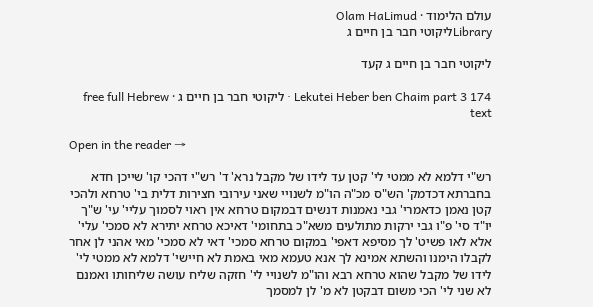עולם הלימוד · Olam HaLimud
Libraryליקוטי חבר בן חיים ג

ליקוטי חבר בן חיים ג קעד

Lekutei Heber ben Chaim part 3 174 · ליקוטי חבר בן חיים ג · free full Hebrew text

Open in the reader →

רש"י דלמא לא ממטי לי' קטן עד לידו של מקבל נרא' ד' רש"י דהכי קו' שייכן חדא בחברתא דכדמק' הש"ס מכ"ה הו"מ לשנויי שאני עירובי חצירות דלית בי' טרחא ולהכי קטן נאמן כדאמרי' גבי נאמנות דנשים דבמקום טרחא אין ראוי לסמוך עליי' עי' ש"ך יו"ד סי' פ"ו גבי ירקות מתולעים משא"כ בתחומי' דאיכא טרחא יתירא לא סמכי' עלי' אלא לאו פשיט' לך מסיפא דאפי' במקום טרחא סמכי' דאי לא סמכי' מאי אהני לן אחר לקבלו הימנו והשתא אמינא לך אנא טעמא מאי באמת לא חיישי' דלמא לא ממטי לי' לידו של מקבל שהוא טרחא רבא והו"מ לשנויי לי' חזקה שליח עושה שליחותו ואמנם לא שני לי' הכי משום דבקטן לא מ' לן למסמך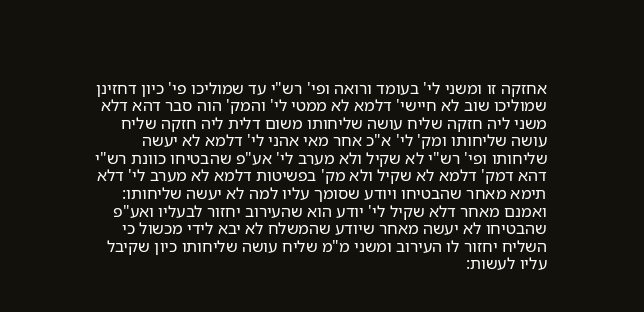אחזקה זו ומשני לי' בעומד ורואה ופי' רש"י עד שמוליכו פי' כיון דחזינן שמוליכו שוב לא חיישי' דלמא לא ממטי לי' והמק' הוה סבר דהא דלא משני ליה חזקה שליח עושה שליחותו משום דלית ליה חזקה שליח עושה שליחותו ומק' לי' א"כ אחר מאי אהני לי' דלמא לא יעשה שליחותו ופי' רש"י לא שקיל ולא מערב לי' אע"פ שהבטיחו כוונת רש"י דהא דמק' דלמא לא שקיל ולא מק' בפשיטות דלמא לא מערב לי' דלא תימא מאחר שהבטיחו ויודע שסומך עליו למה לא יעשה שליחותו: ואמנם מאחר דלא שקיל לי' יודע הוא שהעירוב יחזור לבעליו ואע"פ שהבטיחו לא יעשה מאחר שיודע שהמשלח לא יבא לידי מכשול כי השליח יחזור לו העירוב ומשני מ"מ שליח עושה שליחותו כיון שקיבל עליו לעשות: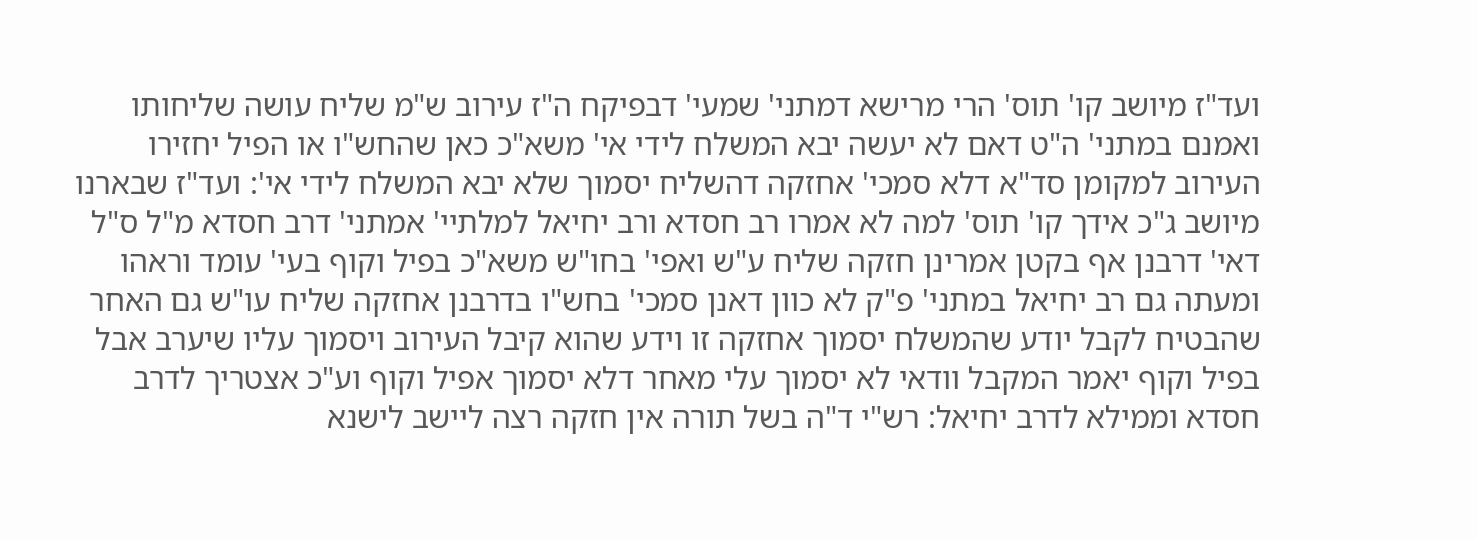ועד"ז מיושב קו' תוס' הרי מרישא דמתני' שמעי' דבפיקח ה"ז עירוב ש"מ שליח עושה שליחותו ואמנם במתני' ה"ט דאם לא יעשה יבא המשלח לידי אי' משא"כ כאן שהחש"ו או הפיל יחזירו העירוב למקומן סד"א דלא סמכי' אחזקה דהשליח יסמוך שלא יבא המשלח לידי אי': ועד"ז שבארנו מיושב ג"כ אידך קו' תוס' למה לא אמרו רב חסדא ורב יחיאל למלתיי' אמתני' דרב חסדא מ"ל ס"ל דאי' דרבנן אף בקטן אמרינן חזקה שליח ע"ש ואפי' בחו"ש משא"כ בפיל וקוף בעי' עומד וראהו ומעתה גם רב יחיאל במתני' פ"ק לא כוון דאנן סמכי' בחש"ו בדרבנן אחזקה שליח עו"ש גם האחר שהבטיח לקבל יודע שהמשלח יסמוך אחזקה זו וידע שהוא קיבל העירוב ויסמוך עליו שיערב אבל בפיל וקוף יאמר המקבל וודאי לא יסמוך עלי מאחר דלא יסמוך אפיל וקוף וע"כ אצטריך לדרב חסדא וממילא לדרב יחיאל: רש"י ד"ה בשל תורה אין חזקה רצה ליישב לישנא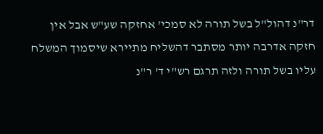דר"נ דהול"ל בשל תורה לא סמכי' אחזקה שע"ש אבל אין חזקה אדרבה יותר מסתבר דהשליח מתיירא שיסמוך המשלח עליו בשל תורה ולזה תרגם רש"י ד' ר"נ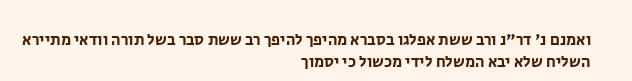ואמנם נ' דר"נ ורב ששת אפלגו בסברא מהיפך להיפך רב ששת סבר בשל תורה וודאי מתיירא השליח שלא יבא המשלח לידי מכשול כי יסמוך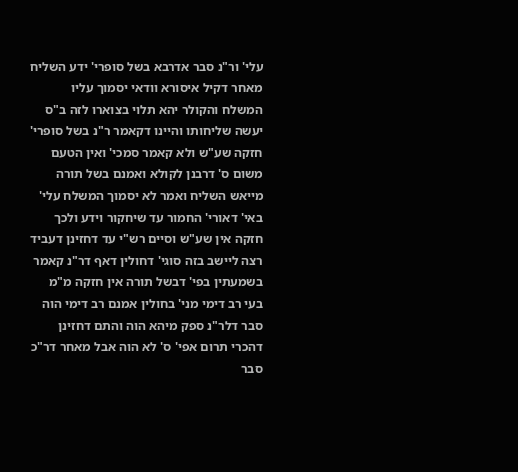עלי' ור"נ סבר אדרבא בשל סופרי' ידע השליח מאחר דקיל איסורא וודאי יסמוך עליו המשלח והקולר יהא תלוי בצוארו לזה ב"ס יעשה שליחותו והיינו דקאמר ר"נ בשל סופרי' חזקה שע"ש ולא קאמר סמכי' ואין הטעם משום ס' דרבנן לקולא ואמנם בשל תורה מייאש השליח ואמר לא יסמוך המשלח עלי' באי' דאורי' החמור עד שיחקור וידע ולכך חזקה אין שע"ש וסיים רש"י עד דחזינן דעביד רצה ליישב בזה סוגי' דחולין דאף דר"נ קאמר בשמעתין בפי' דבשל תורה אין חזקה מ"מ בעי רב דימי מני' בחולין אמנם רב דימי הוה סבר דלר"נ ספק מיהא הוה והתם דחזינן דהכרי תרום אפי' ס' לא הוה אבל מאחר דר"כ סבר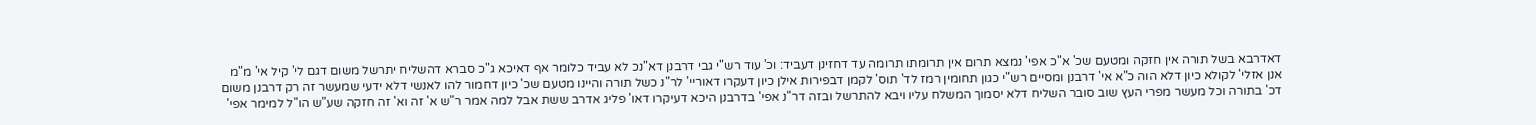דאדרבא בשל תורה אין חזקה ומטעם שכ' א"כ אפי' נמצא תרום אין תרומתו תרומה עד דחזינן דעביד: וכ' עוד רש"י גבי דרבנן דא"נכ לא עביד כלומר אף דאיכא ג"כ סברא דהשליח יתרשל משום דגם לי' קיל אי' מ"מ אנן אזלי' לקולא כיון דלא הוה כ"א אי' דרבנן ומסיים רש"י כגון תחומין רמז לד' תוס' לקמן דבפירות אילן כיון דעקרו דאוריי' לר"נ כשל תורה והיינו מטעם שכ' כיון דחמור להו לאנשי דלא ידעי שמעשר זה רק דרבנן משום דכ' בתורה וכל מעשר מפרי העץ שוב סובר השליח דלא יסמוך המשלח עליו ויבא להתרשל ובזה דר"נ אפי' בדרבנן היכא דעיקרו דאו' פליג אדרב ששת אבל למה אמר ר"ש א' זה וא' זה חזקה שע"ש הו"ל למימר אפי'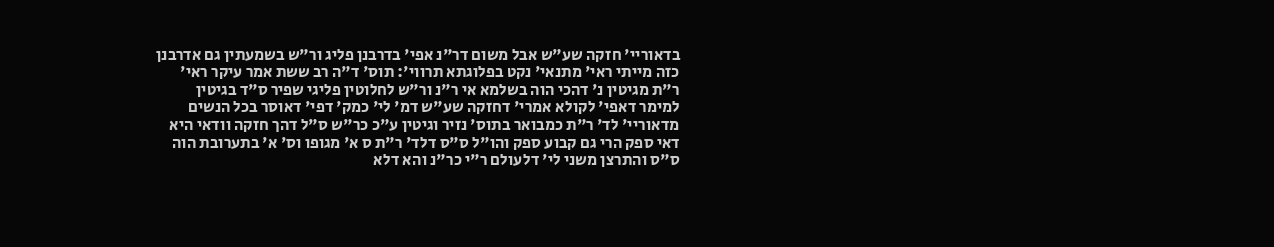בדאוריי' חזקה שע"ש אבל משום דר"נ אפי' בדרבנן פליג ור"ש בשמעתין גם אדרבנן כזה מייתי ראי' מתנאי' נקט בפלוגתא תרווי': תוס' ד"ה רב ששת אמר עיקר ראי' ר"ת מגיטין נ' דהכי הוה בשלמא אי ר"נ ור"ש לחלוטין פליגי שפיר ס"ד בגיטין למימר דאפי' לקולא אמרי' דחזקה שע"ש דמ' לי' כמק' דפי' דאוסר בכל הנשים מדאוריי' לד' ר"ת כמבואר בתוס' נזיר וגיטין ע"כ כר"ש ס"ל דהך חזקה וודאי היא דאי ספק הרי גם קבוע ספק והו"ל ס"ס דלד' ר"ת ס א' מגופו וס' א' בתערובת הוה ס"ס והתרצן משני לי' דלעולם ר"י כר"נ והא דלא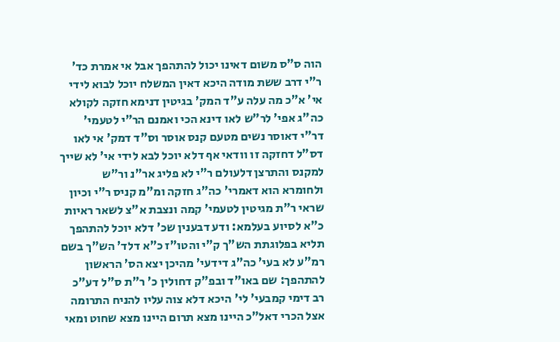הוה ס"ס משום דאינו יכול להתהפך אבל אי אמרת כד' ר"י דרב ששת מודה היכא דאין המשלח יוכל לבוא לידי אי' א"כ מה עלה ע"ד המק' בגיטין דנימא חזקה לקולא כה"ג אפי' לר"ש לאו דינא הכי ואמנם הר"י לטעמי' דר"י דאוסר נשים מטעם קנס אוסר וס"ד דמק' אי לאו דס"ל דחזקה זו וודאי אף דלא יוכל לבא לידי אי' לא שייך למקנס והתרצן דלעולם ר"י לא פליג אר"נ ור"ש ולחומרא הוא דאמרי' כה"ג חזקה ומ"מ קניס ר"י וכיון שראי ר"ת מגיטין לטעמי' קמה ונצבת א"צ לשאר ראיות כ"א לסיוע בעלמא: ודע דבענין שכ' דלא יוכל להתהפך תליא בפלוגתת הש"ך ק"י והטו"ז כ"א דלד' הש"ך בשם רמ"ע לא בעי' כה"ג דידעי' מהיכן יצא הס' הראשון להתהפך: שם באו"ד ובפ"ק דחולין כ' ר"ת ס"ל דע"כ רב דימי קמבעי' לי' היכא דלא צוה עליו להניח התרומה אצל הכרי דאל"כ היינו מצא תרום היינו מצא שחוט ומאי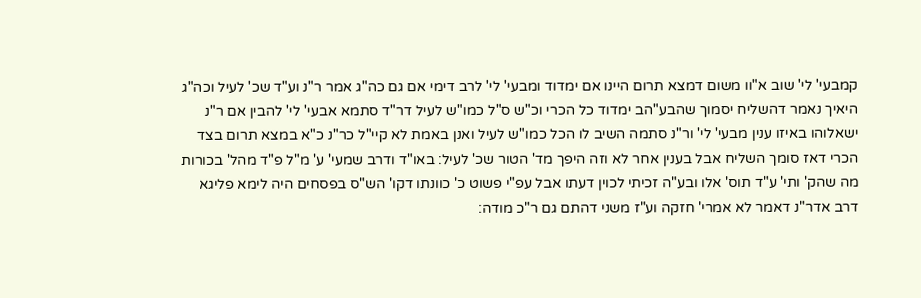קמבעי' לי' שוב א"וו משום דמצא תרום היינו אם ימדוד ומבעי' לי' לרב דימי אם גם כה"ג אמר ר"נ וע"ד שכ' לעיל וכה"ג היאיך נאמר דהשליח יסמוך שהבע"הב ימדוד כל הכרי וכ"ש ס"ל כמו"ש לעיל דר"ד סתמא אבעי' לי' להבין אם ר"נ ישאלוהו באיזו ענין מבעי' לי' ור"נ סתמה השיב לו הכל כמו"ש לעיל ואנן באמת לא קיי"ל כר"נ כ"א במצא תרום בצד הכרי דאז סומך השליח אבל בענין אחר לא וזה היפך מד' הטור שכ' לעיל: באו"ד ודרב שמעי' ע' מ"ל פ"ד מהל' בכורות מה שהק' ותי' ע"ד תוס' אלו ובע"ה זכיתי לכוין דעתו אבל עפ"י פשוט כ' כוונתו דקו' הש"ס בפסחים היה לימא פליגא דרב אדר"נ דאמר לא אמרי' חזקה וע"ז משני דהתם גם ר"כ מודה: